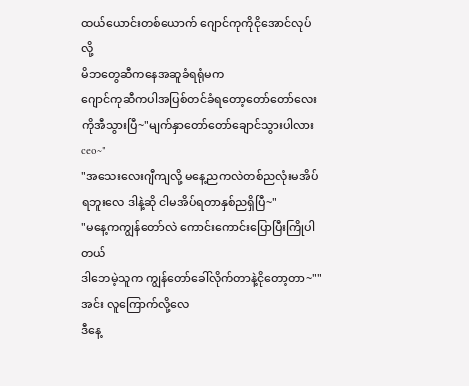ထယ်ယောင်းတစ်ယောက် ဂျောင်ကုကိုငိုအောင်လုပ်လို့
မိဘတွေဆီကနေအဆူခံရရုံမက
ဂျောင်ကုဆီကပါအပြစ်တင်ခံရတော့တော်တော်လေးကိုအီသွားပြီ~"မျက်နှာတော်တော်ချောင်သွားပါလားceo~"
"အသေးလေးဂျီကျလို့ မနေ့ညကလဲတစ်ညလုံးမအိပ်ရဘူးလေ ဒါနဲ့ဆို ငါမအိပ်ရတာနှစ်ညရှိပြီ~"
"မနေ့ကကျွန်တော်လဲ ကောင်းကောင်းပြောပြီးကြိုပါတယ်
ဒါဘေမဲ့သူက ကျွန်တော်ခေါ်လိုက်တာနဲ့ငိုတော့တာ~""အင်း လူကြောက်လို့လေ
ဒီနေ့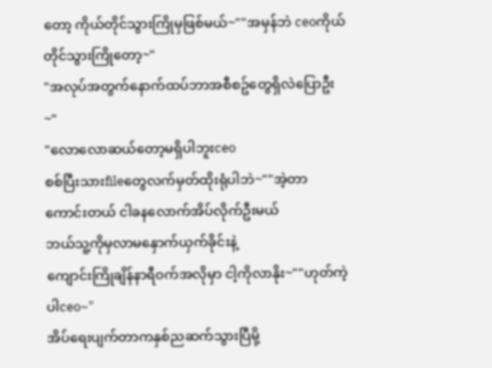တော့ ကိုယ်တိုင်သွားကြိုမှဖြစ်မယ်~""အမှန်ဘဲ ceoကိုယ်တိုင်သွားကြိုတော့~"
"အလုပ်အတွက်နောက်ထပ်ဘာအစီစဥ်တွေရှိလဲပြောဦး~"
"လောလောဆယ်တော့မရှိပါဘူးceo
စစ်ပြီးသားfileတွေလက်မှတ်ထိုးရုံပါဘဲ~""အဲ့တာကောင်းတယ် ငါခနလောက်အိပ်လိုက်ဦးမယ်
ဘယ်သူ့ကိုမှလာမနှောက်ယှက်ခိုင်းနဲ့
ကျောင်းကြိုချိန်နာရီဝက်အလိုမှာ ငါ့ကိုလာနိုး~""ဟုတ်ကဲ့ပါceo~"
အိပ်ရေးပျက်တာကနှစ်ညဆက်သွားပြီမို့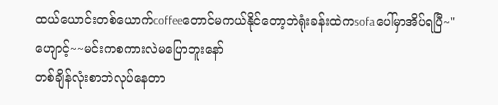ထယ်ယောင်းတစ်ယောက်coffeeတောင်မကယ်နိုင်တော့ဘဲရုံးခန်းထဲကsofaပေါ်မှာအိပ်ရပြီ~"ဟျောင့်~~မင်းကစကားလဲမပြောဘူးနော်
တစ်ချိန်လုံးစာဘဲလုပ်နေတာ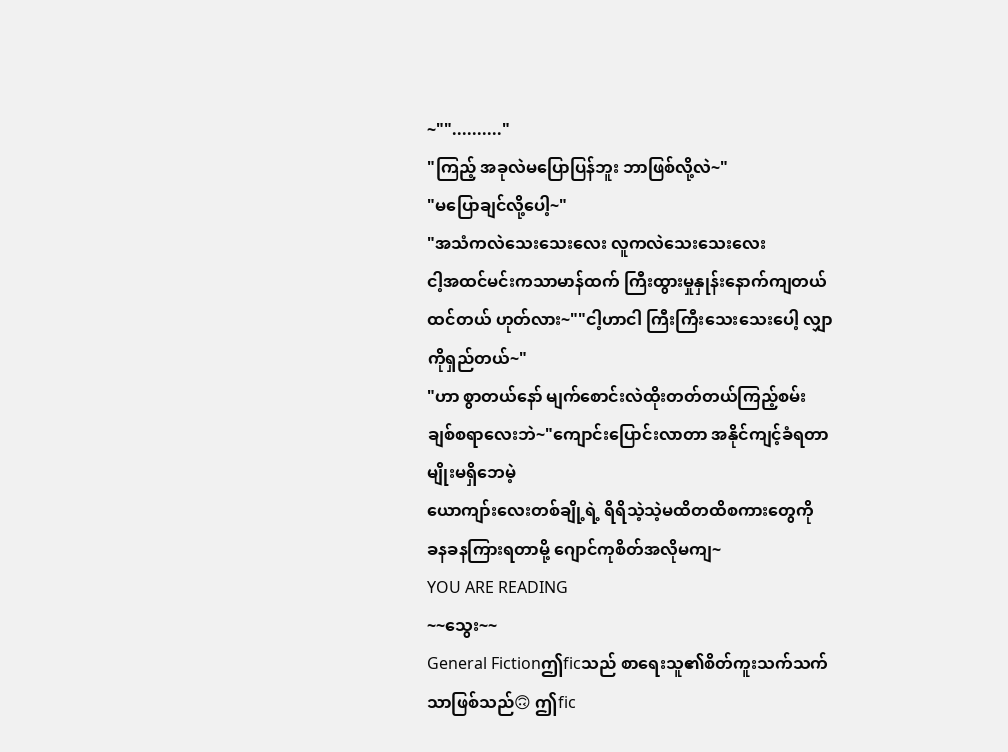~"".........."
"ကြည့် အခုလဲမပြောပြန်ဘူး ဘာဖြစ်လို့လဲ~"
"မပြောချင်လို့ပေါ့~"
"အသံကလဲသေးသေးလေး လူကလဲသေးသေးလေး
ငါ့အထင်မင်းကသာမာန်ထက် ကြီးထွားမှုနှုန်းနောက်ကျတယ်ထင်တယ် ဟုတ်လား~""ငါ့ဟာငါ ကြီးကြီးသေးသေးပေါ့ လျှာကိုရှည်တယ်~"
"ဟာ စွာတယ်နော် မျက်စောင်းလဲထိုးတတ်တယ်ကြည့်စမ်း
ချစ်စရာလေးဘဲ~"ကျောင်းပြောင်းလာတာ အနိုင်ကျင့်ခံရတာမျိုးမရှိဘေမဲ့
ယောကျာ်းလေးတစ်ချို့ရဲ့ ရိရိသဲ့သဲ့မထိတထိစကားတွေကို
ခနခနကြားရတာမို့ ဂျောင်ကုစိတ်အလိုမကျ~
YOU ARE READING
~~သွေး~~
General Fictionဤficသည် စာရေးသူ၏စိတ်ကူးသက်သက်သာဖြစ်သည်🙃 ဤfic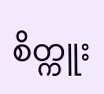စိတ္ကူး